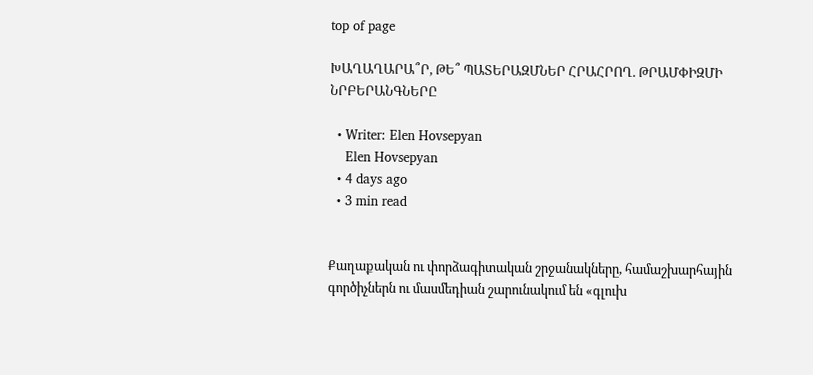top of page

ԽԱՂԱՂԱՐԱ՞Ր, ԹԵ՞ ՊԱՏԵՐԱԶՄՆԵՐ ՀՐԱՀՐՈՂ. ԹՐԱՄՓԻԶՄԻ ՆՐԲԵՐԱՆԳՆԵՐԸ

  • Writer: Elen Hovsepyan
    Elen Hovsepyan
  • 4 days ago
  • 3 min read


Քաղաքական ու փորձագիտական շրջանակները, համաշխարհային գործիչներն ու մասմեդիան շարունակում են «գլուխ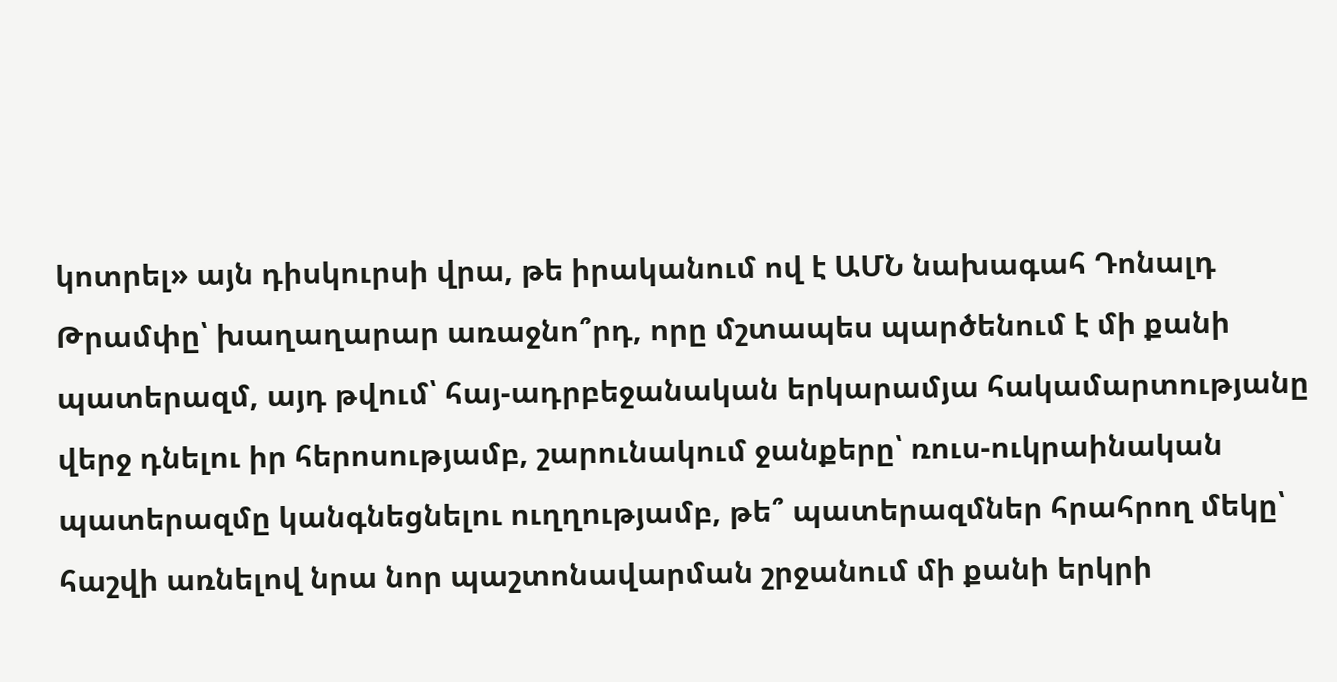կոտրել» այն դիսկուրսի վրա, թե իրականում ով է ԱՄՆ նախագահ Դոնալդ Թրամփը՝ խաղաղարար առաջնո՞րդ, որը մշտապես պարծենում է մի քանի պատերազմ, այդ թվում՝ հայ-ադրբեջանական երկարամյա հակամարտությանը վերջ դնելու իր հերոսությամբ, շարունակում ջանքերը՝ ռուս-ուկրաինական պատերազմը կանգնեցնելու ուղղությամբ, թե՞ պատերազմներ հրահրող մեկը՝ հաշվի առնելով նրա նոր պաշտոնավարման շրջանում մի քանի երկրի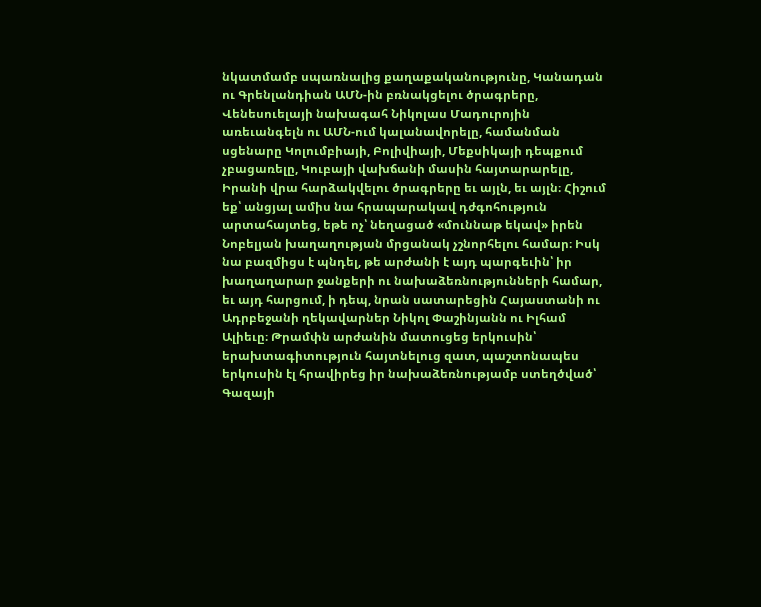նկատմամբ սպառնալից քաղաքականությունը, Կանադան ու Գրենլանդիան ԱՄՆ-ին բռնակցելու ծրագրերը, Վենեսուելայի նախագահ Նիկոլաս Մադուրոյին առեւանգելն ու ԱՄՆ-ում կալանավորելը, համանման սցենարը Կոլումբիայի, Բոլիվիայի, Մեքսիկայի դեպքում չբացառելը, Կուբայի վախճանի մասին հայտարարելը, Իրանի վրա հարձակվելու ծրագրերը եւ այլն, եւ այլն։ Հիշում եք՝ անցյալ ամիս նա հրապարակավ դժգոհություն արտահայտեց, եթե ոչ՝ նեղացած «մուննաթ եկավ» իրեն Նոբելյան խաղաղության մրցանակ չշնորհելու համար։ Իսկ նա բազմիցս է պնդել, թե արժանի է այդ պարգեւին՝ իր խաղաղարար ջանքերի ու նախաձեռնությունների համար, եւ այդ հարցում, ի դեպ, նրան սատարեցին Հայաստանի ու Ադրբեջանի ղեկավարներ Նիկոլ Փաշինյանն ու Իլհամ Ալիեւը։ Թրամփն արժանին մատուցեց երկուսին՝ երախտագիտություն հայտնելուց զատ, պաշտոնապես երկուսին էլ հրավիրեց իր նախաձեռնությամբ ստեղծված՝ Գազայի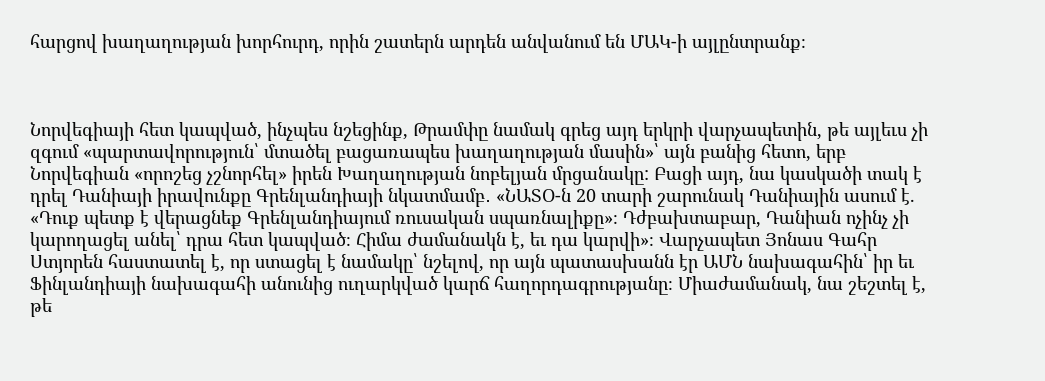հարցով խաղաղության խորհուրդ, որին շատերն արդեն անվանում են ՄԱԿ-ի այլընտրանք։



Նորվեգիայի հետ կապված, ինչպես նշեցինք, Թրամփը նամակ գրեց այդ երկրի վարչապետին, թե այլեւս չի զգում «պարտավորություն՝ մտածել բացառապես խաղաղության մասին»՝ այն բանից հետո, երբ Նորվեգիան «որոշեց չշնորհել» իրեն Խաղաղության նոբելյան մրցանակը: Բացի այդ, նա կասկածի տակ է դրել Դանիայի իրավունքը Գրենլանդիայի նկատմամբ․ «ՆԱՏՕ-ն 20 տարի շարունակ Դանիային ասում է. «Դուք պետք է վերացնեք Գրենլանդիայում ռուսական սպառնալիքը»։ Դժբախտաբար, Դանիան ոչինչ չի կարողացել անել՝ դրա հետ կապված։ Հիմա ժամանակն է, եւ դա կարվի»։ Վարչապետ Յոնաս Գահր Ստյորեն հաստատել է, որ ստացել է նամակը՝ նշելով, որ այն պատասխանն էր ԱՄՆ նախագահին՝ իր եւ Ֆինլանդիայի նախագահի անունից ուղարկված կարճ հաղորդագրությանը։ Միաժամանակ, նա շեշտել է, թե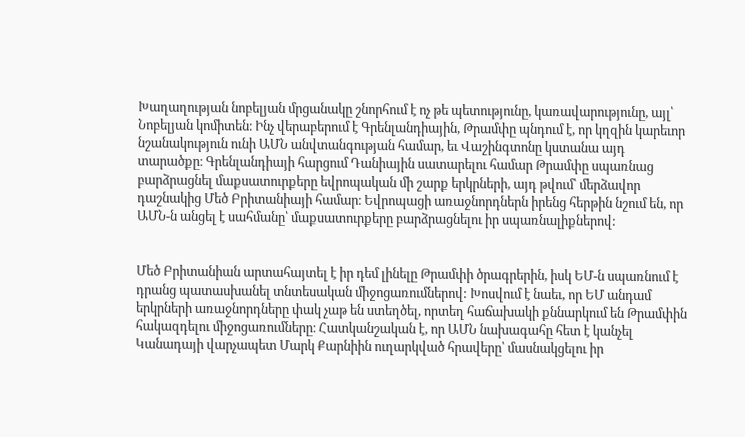Խաղաղության նոբելյան մրցանակը շնորհում է ոչ թե պետությունը, կառավարությունը, այլ՝ Նոբելյան կոմիտեն։ Ինչ վերաբերում է Գրենլանդիային, Թրամփը պնդում է, որ կղզին կարեւոր նշանակություն ունի ԱՄՆ անվտանգության համար, եւ Վաշինգտոնը կստանա այդ տարածքը։ Գրենլանդիայի հարցում Դանիային սատարելու համար Թրամփը սպառնաց բարձրացնել մաքսատուրքերը եվրոպական մի շարք երկրների, այդ թվում՝ մերձավոր դաշնակից Մեծ Բրիտանիայի համար։ Եվրոպացի առաջնորդներն իրենց հերթին նշում են, որ ԱՄՆ-ն անցել է սահմանը՝ մաքսատուրքերը բարձրացնելու իր սպառնալիքներով:


Մեծ Բրիտանիան արտահայտել է իր դեմ լինելը Թրամփի ծրագրերին, իսկ ԵՄ-ն սպառնում է դրանց պատասխանել տնտեսական միջոցառումներով: Խոսվում է նաեւ, որ ԵՄ անդամ երկրների առաջնորդները փակ չաթ են ստեղծել, որտեղ հաճախակի քննարկում են Թրամփին հակազդելու միջոցառումները։ Հատկանշական է, որ ԱՄՆ նախագահը հետ է կանչել Կանադայի վարչապետ Մարկ Քարնիին ուղարկված հրավերը՝ մասնակցելու իր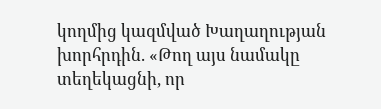կողմից կազմված Խաղաղության խորհրդին. «Թող այս նամակը տեղեկացնի, որ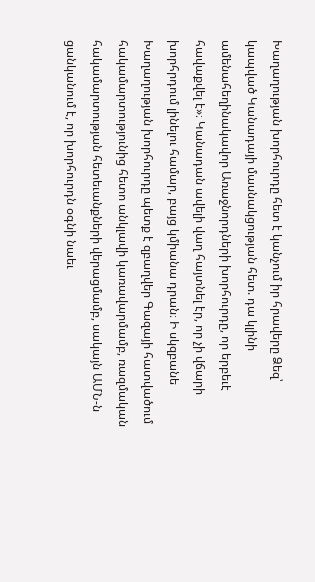Խաղաղության խորհուրդը հետ է կանչում իր հրավերը Ձեզ՝ կապված Կանադայի մասնակցության հետ. դա կլինի ամենահեղինակավոր Առաջնորդների խորհուրդը, որ երբեւէ հավաքվել է»։ Կանադան ավելի վաղ հայտնել էր, որ չի վճարի խորհրդում լինելու համար, բայց կմիանա դրան։ Ի սկզբանե Խաղաղության խորհուրդը պետք է զբաղվեր Գազայի հատվածում հակամարտությունից հետո անկլավի կառավարմամբ, ռազմական հակամարտության հետեւանքների վերացմամբ, սակայն ԱՄՆ-ն ցանկանում է, որ խորհուրդն օգնի նաեւ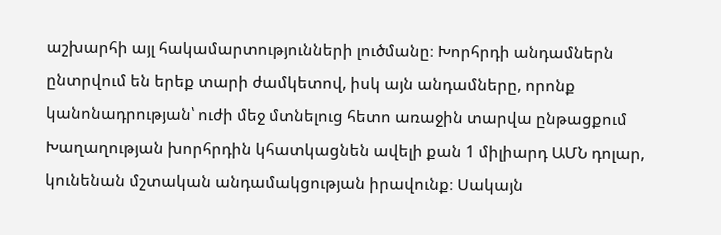աշխարհի այլ հակամարտությունների լուծմանը։ Խորհրդի անդամներն ընտրվում են երեք տարի ժամկետով, իսկ այն անդամները, որոնք կանոնադրության՝ ուժի մեջ մտնելուց հետո առաջին տարվա ընթացքում Խաղաղության խորհրդին կհատկացնեն ավելի քան 1 միլիարդ ԱՄՆ դոլար, կունենան մշտական անդամակցության իրավունք։ Սակայն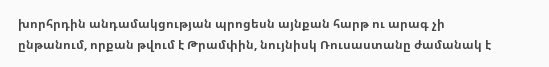խորհրդին անդամակցության պրոցեսն այնքան հարթ ու արագ չի ընթանում, որքան թվում է Թրամփին, նույնիսկ Ռուսաստանը ժամանակ է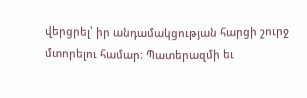վերցրել՝ իր անդամակցության հարցի շուրջ մտորելու համար։ Պատերազմի եւ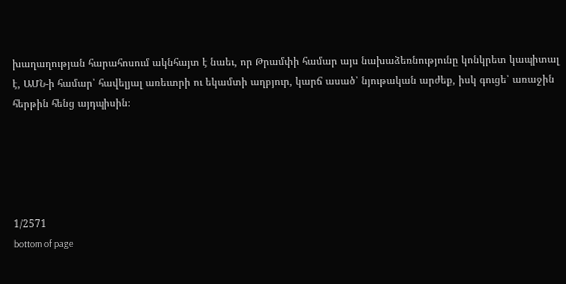խաղաղության հարահոսում ակնհայտ է նաեւ, որ Թրամփի համար այս նախաձեռնությունը կոնկրետ կապիտալ է, ԱՄՆ-ի համար՝ հավելյալ առեւտրի ու եկամտի աղբյուր, կարճ ասած՝ նյութական արժեք, իսկ գուցե՝ առաջին հերթին հենց այդպիսին։





1/2571
bottom of page